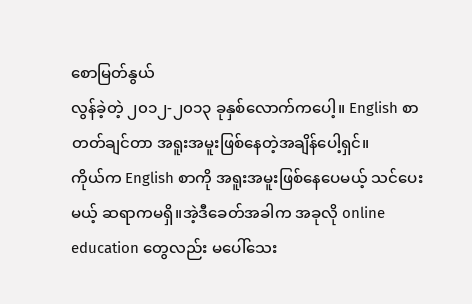စောမြတ်နွယ်
လွန်ခဲ့တဲ့ ၂၀၁၂-၂၀၁၃ ခုနှစ်လောက်ကပေါ့။ English စာ တတ်ချင်တာ အရူးအမူးဖြစ်နေတဲ့အချိန်ပေါ့ရှင်။
ကိုယ်က English စာကို အရူးအမူးဖြစ်နေပေမယ့် သင်ပေးမယ့် ဆရာကမရှိ။အဲ့ဒီခေတ်အခါက အခုလို online education တွေလည်း မပေါ်သေး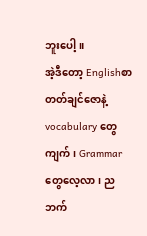ဘူးပေါ့။
အဲ့ဒီတော့ Englishစာ တတ်ချင်ဇောနဲ့ vocabulary တွေ ကျက်၊ Grammar တွေလေ့လာ၊ ညဘက်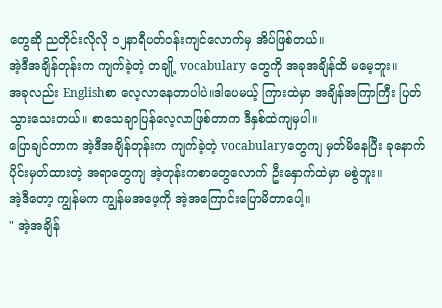တွေဆို ညတိုင်းလိုလို ၁၂နာရီပတ်ဝန်းကျင်လောက်မှ အိပ်ဖြစ်တယ်။
အဲ့ဒီအချိန်တုန်းက ကျက်ခဲ့တဲ့ တချို့ vocabulary တွေကို အခုအချိန်ထိ မမေ့ဘူး။
အခုလည်း Englishစာ လေ့လာနေတာပါပဲ။ဒါပေမယ့် ကြားထဲမှာ အချိန်အကြာကြီး ပြတ်သွားသေးတယ်။ စာသေချာပြန်လေ့လာဖြစ်တာက ဒီနှစ်ထဲကျမှပါ။
ပြောချင်တာက အဲ့ဒီအချိန်တုန်းက ကျက်ခဲ့တဲ့ vocabularyတွေကျ မှတ်မိနေပြီး ခုနောက်ပိုင်းမှတ်ထားတဲ့ အရာတွေကျ အဲ့တုန်းကစာတွေလောက် ဦးနှောက်ထဲမှာ မစွဲဘူး။
အဲ့ဒီတော့ ကျွန်မက ကျွန်မအဖေ့ကို အဲ့အကြောင်းပြောမိတာပေါ့။
" အဲ့အချိန်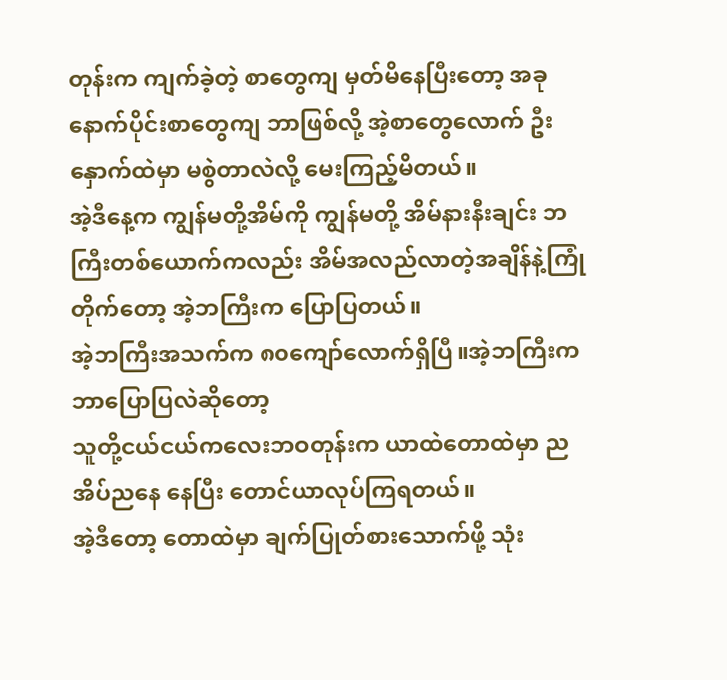တုန်းက ကျက်ခဲ့တဲ့ စာတွေကျ မှတ်မိနေပြီးတော့ အခုနောက်ပိုင်းစာတွေကျ ဘာဖြစ်လို့ အဲ့စာတွေလောက် ဦးနှောက်ထဲမှာ မစွဲတာလဲလို့ မေးကြည့်မိတယ်။
အဲ့ဒီနေ့က ကျွန်မတို့အိမ်ကို ကျွန်မတို့ အိမ်နားနီးချင်း ဘကြီးတစ်ယောက်ကလည်း အိမ်အလည်လာတဲ့အချိန်နဲ့ကြုံတိုက်တော့ အဲ့ဘကြီးက ပြောပြတယ်။
အဲ့ဘကြီးအသက်က ၈၀ကျော်လောက်ရှိပြီ။အဲ့ဘကြီးက ဘာပြောပြလဲဆိုတော့
သူတို့ငယ်ငယ်ကလေးဘဝတုန်းက ယာထဲတောထဲမှာ ညအိပ်ညနေ နေပြီး တောင်ယာလုပ်ကြရတယ်။
အဲ့ဒီတော့ တောထဲမှာ ချက်ပြုတ်စားသောက်ဖို့ သုံး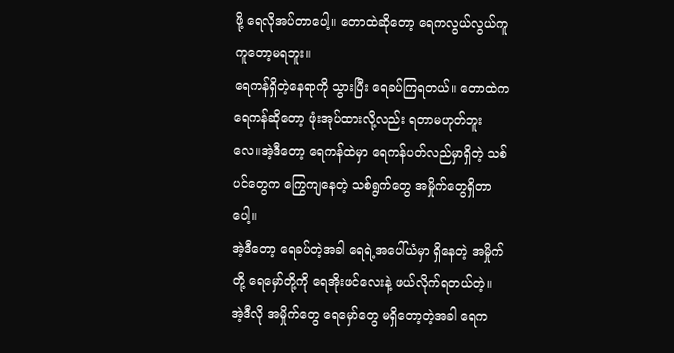ဖို့ ရေလိုအပ်တာပေါ့။ တောထဲဆိုတော့ ရေကလွယ်လွယ်ကူကူတော့မရဘူး။
ရေကန်ရှိတဲ့နေရာကို သွားပြီး ရေခပ်ကြရတယ်။ တောထဲက ရေကန်ဆိုတော့ ဖုံးအုပ်ထားလို့လည်း ရတာမဟုတ်ဘူးလေ။အဲ့ဒီတော့ ရေကန်ထဲမှာ ရေကန်ပတ်လည်မှာရှိတဲ့ သစ်ပင်တွေက ကြွေကျနေတဲ့ သစ်ရွက်တွေ အမှိုက်တွေရှိတာပေါ့။
အဲ့ဒီတော့ ရေခပ်တဲ့အခါ ရေရဲ့အပေါ်ယံမှာ ရှိနေတဲ့ အမှိုက်တို့ ရေမှော်တို့ကို ရေအိုးဖင်လေးနဲ့ ဖယ်လိုက်ရတယ်တဲ့။
အဲ့ဒီလို အမှိုက်တွေ ရေမှော်တွေ မရှိတော့တဲ့အခါ ရေက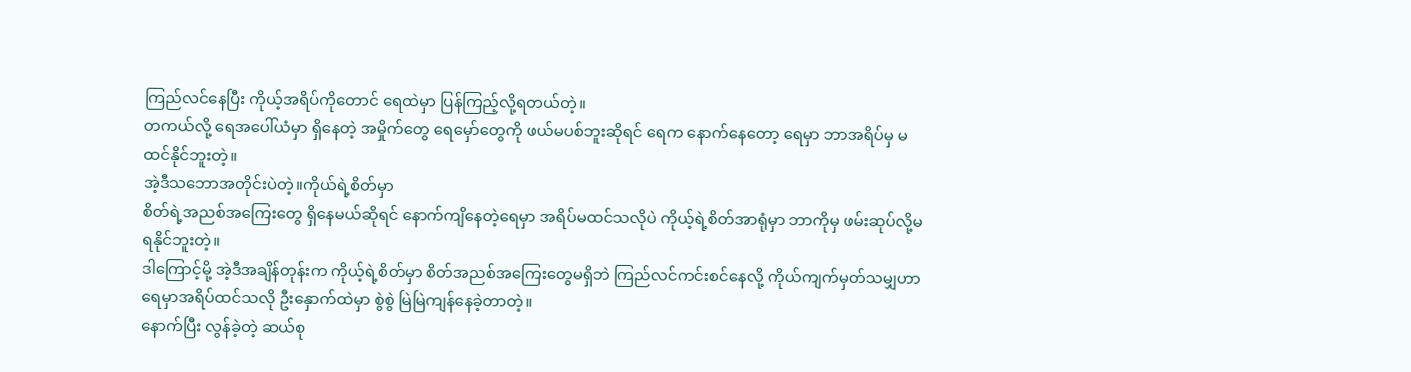ကြည်လင်နေပြီး ကိုယ့်အရိပ်ကိုတောင် ရေထဲမှာ ပြန်ကြည့်လို့ရတယ်တဲ့။
တကယ်လို့ ရေအပေါ်ယံမှာ ရှိနေတဲ့ အမှိုက်တွေ ရေမှော်တွေကို ဖယ်မပစ်ဘူးဆိုရင် ရေက နောက်နေတော့ ရေမှာ ဘာအရိပ်မှ မထင်နိုင်ဘူးတဲ့။
အဲ့ဒီသဘောအတိုင်းပဲတဲ့။ကိုယ်ရဲ့စိတ်မှာ
စိတ်ရဲ့အညစ်အကြေးတွေ ရှိနေမယ်ဆိုရင် နောက်ကျိနေတဲ့ရေမှာ အရိပ်မထင်သလိုပဲ ကိုယ့်ရဲ့စိတ်အာရုံမှာ ဘာကိုမှ ဖမ်းဆုပ်လို့မရနိုင်ဘူးတဲ့။
ဒါကြောင့်မို့ အဲ့ဒီအချိန်တုန်းက ကိုယ့်ရဲ့စိတ်မှာ စိတ်အညစ်အကြေးတွေမရှိဘဲ ကြည်လင်ကင်းစင်နေလို့ ကိုယ်ကျက်မှတ်သမျှဟာ ရေမှာအရိပ်ထင်သလို ဦးနှောက်ထဲမှာ စွဲစွဲ မြဲမြဲကျန်နေခဲ့တာတဲ့။
နောက်ပြီး လွန်ခဲ့တဲ့ ဆယ်စု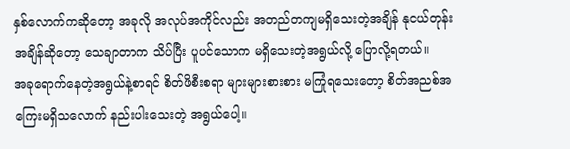နှစ်လောက်ကဆိုတော့ အခုလို အလုပ်အကိုင်လည်း အတည်တကျမရှိသေးတဲ့အချိန် နုငယ်တုန်းအချိန်ဆိုတော့ သေချာတာက သိပ်ပြီး ပူပင်သောက မရှိသေးတဲ့အရွယ်လို့ ပြောလို့ရတယ်။
အခုရောက်နေတဲ့အရွယ်နဲ့စာရင် စိတ်ဖိစီးစရာ များများစားစား မကြုံရသေးတော့ စိတ်အညစ်အကြေးမရှိသလောက် နည်းပါးသေးတဲ့ အရွယ်ပေါ့။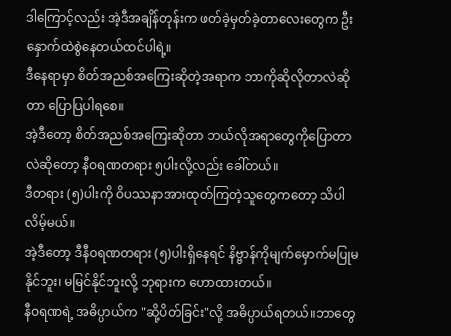ဒါကြောင့်လည်း အဲ့ဒီအချိန်တုန်းက ဖတ်ခဲ့မှတ်ခဲ့တာလေးတွေက ဦးနှောက်ထဲစွဲနေတယ်ထင်ပါရဲ့။
ဒီနေရာမှာ စိတ်အညစ်အကြေးဆိုတဲ့အရာက ဘာကိုဆိုလိုတာလဲဆိုတာ ပြောပြပါရစေ။
အဲ့ဒီတော့ စိတ်အညစ်အကြေးဆိုတာ ဘယ်လိုအရာတွေကိုပြောတာလဲဆိုတော့ နီဝရဏတရား ၅ပါးလို့လည်း ခေါ်တယ်။
ဒီတရား (၅)ပါးကို ဝိပဿနာအားထုတ်ကြတဲ့သူတွေကတော့ သိပါလိမ့်မယ်။
အဲ့ဒီတော့ ဒီနီဝရဏတရား (၅)ပါးရှိနေရင် နိဗ္ဗာန်ကိုမျက်မှောက်မပြုမနိုင်ဘူး၊ မမြင်နိုင်ဘူးလို့ ဘုရားက ဟောထားတယ်။
နီဝရဏရဲ့ အဓိပ္ပာယ်က "ဆို့ပိတ်ခြင်း"လို့ အဓိပ္ပာယ်ရတယ်။ဘာတွေ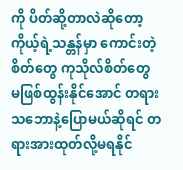ကို ပိတ်ဆို့တာလဲဆိုတော့ ကိုယ့်ရဲ့သန္တန်မှာ ကောင်းတဲ့စိတ်တွေ ကုသိုလ်စိတ်တွေ မဖြစ်ထွန်းနိုင်အောင် တရားသဘောနဲ့ပြောမယ်ဆိုရင် တရားအားထုတ်လို့မရနိုင်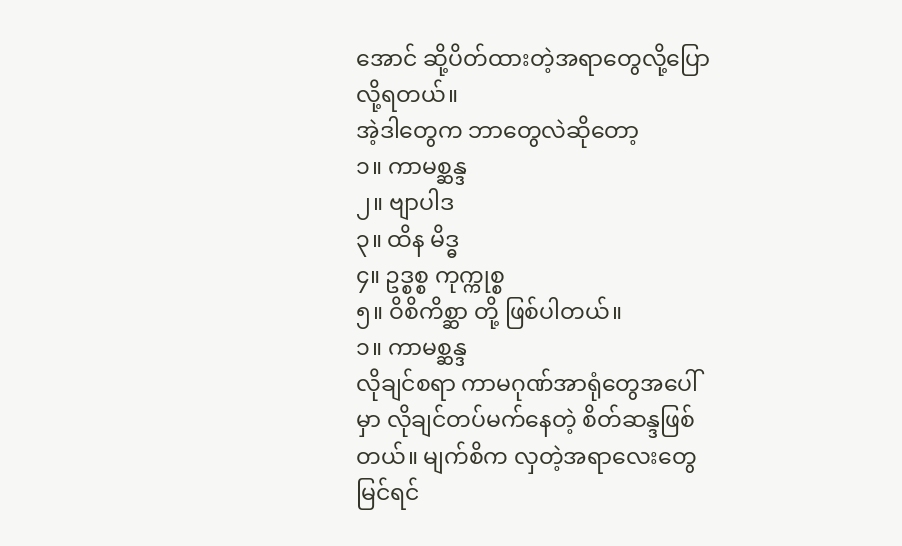အောင် ဆို့ပိတ်ထားတဲ့အရာတွေလို့ပြောလို့ရတယ်။
အဲ့ဒါတွေက ဘာတွေလဲဆိုတော့
၁။ ကာမစ္ဆန္ဒ
၂။ ဗျာပါဒ
၃။ ထိန မိဒ္ဓ
၄။ ဥဒ္စစ္စ ကုက္ကုစ္စ
၅။ ဝိစိကိစ္ဆာ တို့ ဖြစ်ပါတယ်။
၁။ ကာမစ္ဆန္ဒ
လိုချင်စရာ ကာမဂုဏ်အာရုံတွေအပေါ်မှာ လိုချင်တပ်မက်နေတဲ့ စိတ်ဆန္ဒဖြစ်တယ်။ မျက်စိက လှတဲ့အရာလေးတွေ မြင်ရင်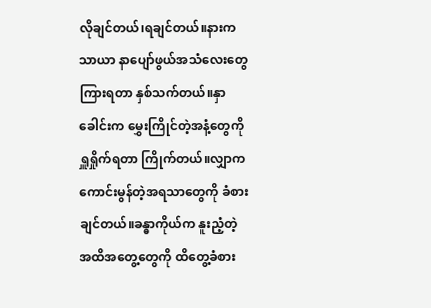လိုချင်တယ်၊ရချင်တယ်။နားကသာယာ နာပျော်ဖွယ်အသံလေးတွေကြားရတာ နှစ်သက်တယ်။နှာခေါင်းက မွှေးကြိုင်တဲ့အနံ့တွေကို ရှူရှိုက်ရတာ ကြိုက်တယ်။လျှာက ကောင်းမွန်တဲ့အရသာတွေကို ခံစားချင်တယ်။ခန္ဓာကိုယ်က နူးညံ့တဲ့ အထိအတွေ့တွေကို ထိတွေ့ခံစား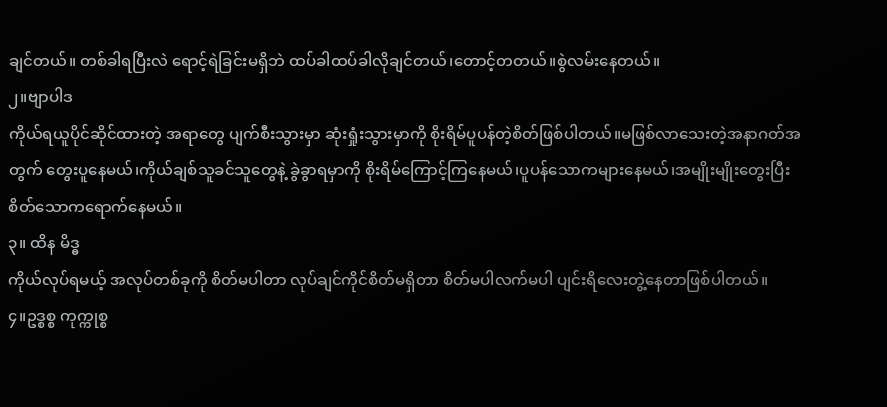ချင်တယ်။ တစ်ခါရပြီးလဲ ရောင့်ရဲခြင်းမရှိဘဲ ထပ်ခါထပ်ခါလိုချင်တယ်၊တောင့်တတယ်။စွဲလမ်းနေတယ်။
၂။ဗျာပါဒ
ကိုယ်ရယူပိုင်ဆိုင်ထားတဲ့ အရာတွေ ပျက်စီးသွားမှာ ဆုံးရှုံးသွားမှာကို စိုးရိမ်ပူပန်တဲ့စိတ်ဖြစ်ပါတယ်။မဖြစ်လာသေးတဲ့အနာဂတ်အတွက် တွေးပူနေမယ်၊ကိုယ်ချစ်သူခင်သူတွေနဲ့ ခွဲခွာရမှာကို စိုးရိမ်ကြောင့်ကြနေမယ်၊ပူပန်သောကများနေမယ်၊အမျိုးမျိုးတွေးပြီး စိတ်သောကရောက်နေမယ်။
၃။ ထိန မိဒ္ဓ
ကိုယ်လုပ်ရမယ့် အလုပ်တစ်ခုကို စိတ်မပါတာ လုပ်ချင်ကိုင်စိတ်မရှိတာ စိတ်မပါလက်မပါ ပျင်းရိလေးတွဲ့နေတာဖြစ်ပါတယ်။
၄။ဥဒ္စစ္စ ကုက္ကုစ္စ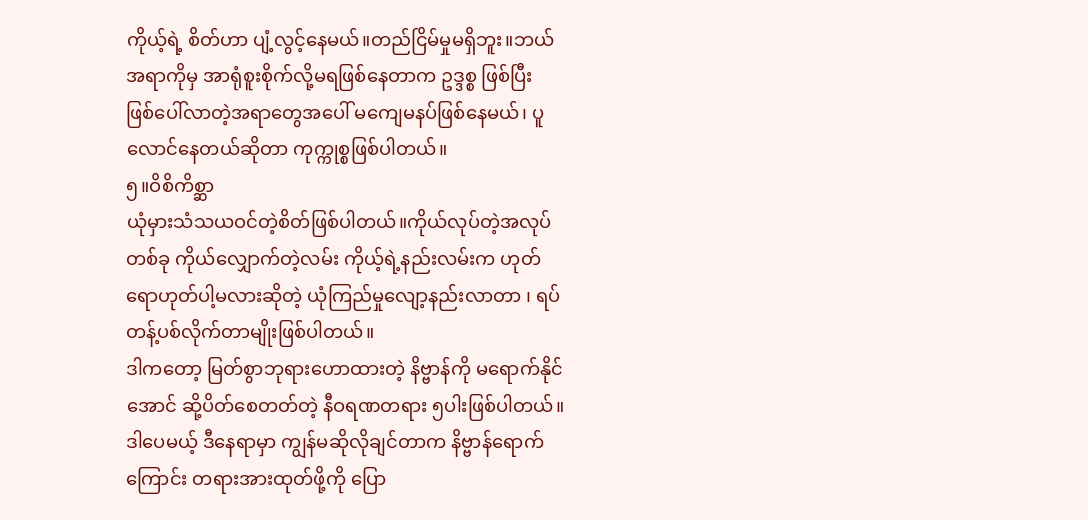ကိုယ့်ရဲ့ စိတ်ဟာ ပျံ့လွင့်နေမယ်။တည်ငြိမ်မှုမရှိဘူး။ဘယ်အရာကိုမှ အာရုံစူးစိုက်လို့မရဖြစ်နေတာက ဥဒ္ဒစ္စ ဖြစ်ပြီး ဖြစ်ပေါ်လာတဲ့အရာတွေအပေါ် မကျေမနပ်ဖြစ်နေမယ်၊ ပူလောင်နေတယ်ဆိုတာ ကုက္ကုစ္စဖြစ်ပါတယ်။
၅။ဝိစိကိစ္ဆာ
ယုံမှားသံသယဝင်တဲ့စိတ်ဖြစ်ပါတယ်။ကိုယ်လုပ်တဲ့အလုပ်တစ်ခု ကိုယ်လျှောက်တဲ့လမ်း ကိုယ့်ရဲ့နည်းလမ်းက ဟုတ်ရောဟုတ်ပါ့မလားဆိုတဲ့ ယုံကြည်မှုလျော့နည်းလာတာ ၊ ရပ်တန့်ပစ်လိုက်တာမျိုးဖြစ်ပါတယ်။
ဒါကတော့ မြတ်စွာဘုရားဟောထားတဲ့ နိဗ္ဗာန်ကို မရောက်နိုင်အောင် ဆို့ပိတ်စေတတ်တဲ့ နီဝရဏတရား ၅ပါးဖြစ်ပါတယ်။
ဒါပေမယ့် ဒီနေရာမှာ ကျွန်မဆိုလိုချင်တာက နိဗ္ဗာန်ရောက်ကြောင်း တရားအားထုတ်ဖို့ကို ပြော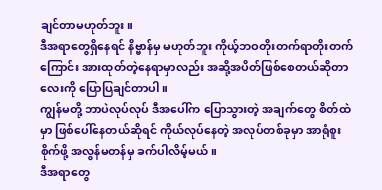ချင်တာမဟုတ်ဘူး။
ဒီအရာတွေရှိနေရင် နိဗ္ဗာန်မှ မဟုတ်ဘူး ကိုယ့်ဘဝတိုးတက်ရာတိုးတက်ကြောင်း အားထုတ်တဲ့နေရာမှာလည်း အဆို့အပိတ်ဖြစ်စေတယ်ဆိုတာလေးကို ပြောပြချင်တာပါ။
ကျွန်မတို့ ဘာပဲလုပ်လုပ် ဒီအပေါ်က ပြောသွားတဲ့ အချက်တွေ စိတ်ထဲမှာ ဖြစ်ပေါ်နေတယ်ဆိုရင် ကိုယ်လုပ်နေတဲ့ အလုပ်တစ်ခုမှာ အာရုံစူးစိုက်ဖို့ အလွန်မတန်မှ ခက်ပါလိမ့်မယ်။
ဒီအရာတွေ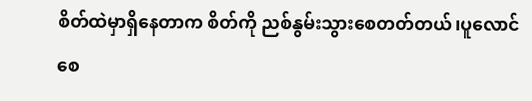စိတ်ထဲမှာရှိနေတာက စိတ်ကို ညစ်နွမ်းသွားစေတတ်တယ်၊ပူလောင်စေ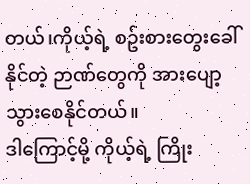တယ်၊ကိုယ့်ရဲ့ စဥ်းစားတွေးခေါ်နိုင်တဲ့ ဉာဏ်တွေကို အားပျော့သွားစေနိုင်တယ်။
ဒါကြောင့်မို့ ကိုယ့်ရဲ့ ကြိုး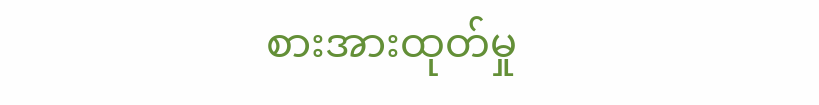စားအားထုတ်မှု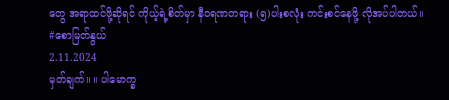တွေ အရာထင်ဖို့ဆိုရင် ကိုယ့်ရဲ့စိတ်မှာ နီဝရဏတရား (၅)ပါးစလုံး ကင်းစင်နေဖို့ လိုအပ်ပါတယ်။
#စောမြတ်နွယ်
2.11.2024
မှတ်ချက်။ ။ ပါမောက္ခ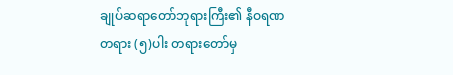ချုပ်ဆရာတော်ဘုရားကြီး၏ နီဝရဏတရား (၅)ပါး တရားတော်မှ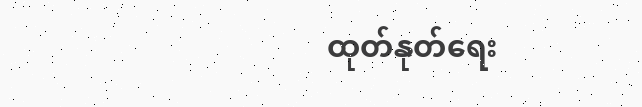ထုတ်နုတ်ရေး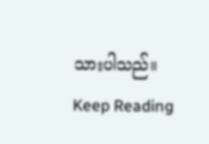သားပါသည်။
Keep Reading